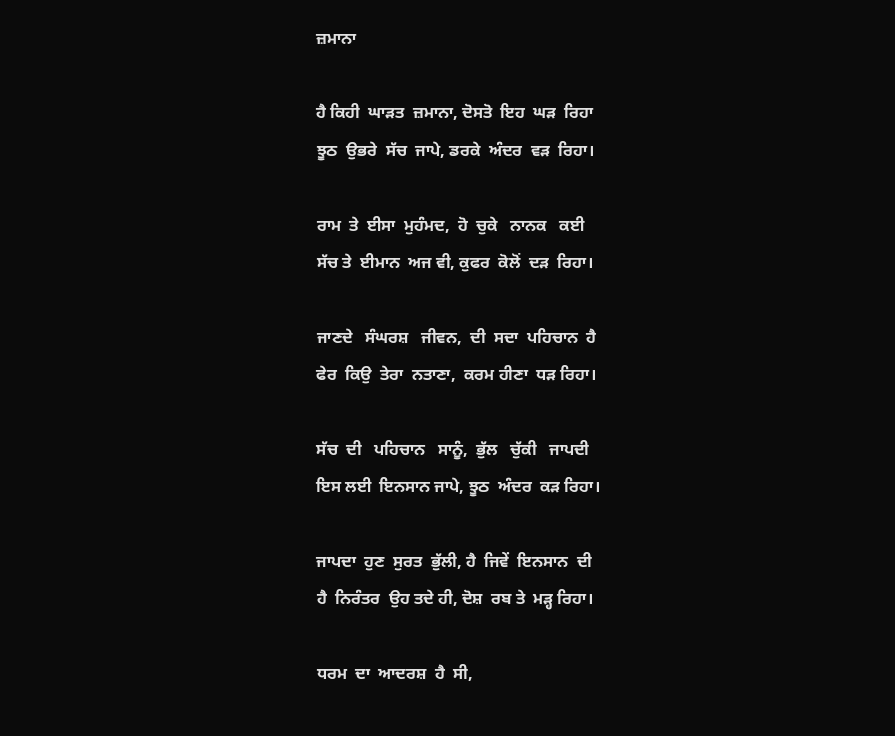ਜ਼ਮਾਨਾ

ਹੈ ਕਿਹੀ  ਘਾੜਤ  ਜ਼ਮਾਨਾ, ਦੋਸਤੋ  ਇਹ  ਘੜ  ਰਿਹਾ
ਝੂਠ  ਉਭਰੇ  ਸੱਚ  ਜਾਪੇ, ਡਰਕੇ  ਅੰਦਰ  ਵੜ  ਰਿਹਾ।

ਰਾਮ  ਤੇ  ਈਸਾ  ਮੁਹੰਮਦ,  ਹੋ  ਚੁਕੇ   ਨਾਨਕ   ਕਈ
ਸੱਚ ਤੇ  ਈਮਾਨ  ਅਜ ਵੀ, ਕੁਫਰ  ਕੋਲੋਂ  ਦੜ  ਰਿਹਾ।

ਜਾਣਦੇ   ਸੰਘਰਸ਼   ਜੀਵਨ,  ਦੀ  ਸਦਾ  ਪਹਿਚਾਨ  ਹੈ
ਫੇਰ  ਕਿਉ  ਤੇਰਾ  ਨਤਾਣਾ,  ਕਰਮ ਹੀਣਾ  ਧੜ ਰਿਹਾ।

ਸੱਚ  ਦੀ   ਪਹਿਚਾਨ   ਸਾਨੂੰ,  ਭੁੱਲ   ਚੁੱਕੀ   ਜਾਪਦੀ
ਇਸ ਲਈ  ਇਨਸਾਨ ਜਾਪੇ, ਝੂਠ  ਅੰਦਰ  ਕੜ ਰਿਹਾ।

ਜਾਪਦਾ  ਹੁਣ  ਸੁਰਤ  ਭੁੱਲੀ, ਹੈ  ਜਿਵੇਂ  ਇਨਸਾਨ  ਦੀ
ਹੈ  ਨਿਰੰਤਰ  ਉਹ ਤਦੇ ਹੀ, ਦੋਸ਼  ਰਬ ਤੇ  ਮੜ੍ਹ ਰਿਹਾ।

ਧਰਮ  ਦਾ  ਆਦਰਸ਼  ਹੈ  ਸੀ,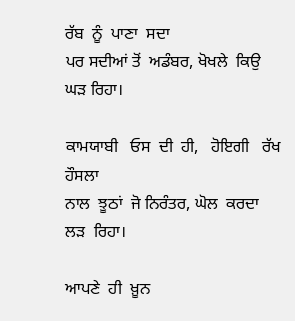ਰੱਬ  ਨੂੰ  ਪਾਣਾ  ਸਦਾ
ਪਰ ਸਦੀਆਂ ਤੋਂ  ਅਡੰਬਰ, ਖੋਖਲੇ  ਕਿਉ  ਘੜ ਰਿਹਾ।

ਕਾਮਯਾਬੀ   ਓਸ  ਦੀ  ਹੀ,   ਹੋਇਗੀ   ਰੱਖ  ਹੌਸਲਾ
ਨਾਲ  ਝੂਠਾਂ  ਜੋ ਨਿਰੰਤਰ, ਘੋਲ  ਕਰਦਾ  ਲੜ  ਰਿਹਾ।

ਆਪਣੇ  ਹੀ  ਖ਼ੂਨ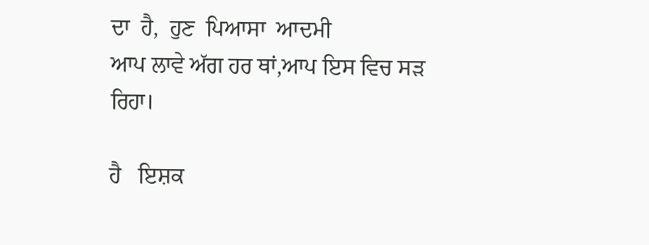ਦਾ  ਹੈ,  ਹੁਣ  ਪਿਆਸਾ  ਆਦਮੀ
ਆਪ ਲਾਵੇ ਅੱਗ ਹਰ ਥਾਂ,ਆਪ ਇਸ ਵਿਚ ਸੜ ਰਿਹਾ।

ਹੈ   ਇਸ਼ਕ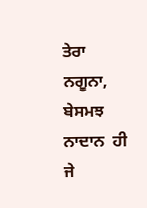ਤੇਰਾ   ਨਗੂਨਾ,  ਬੇਸਮਝ   ਨਾਦਾਨ  ਹੀ
ਜੇ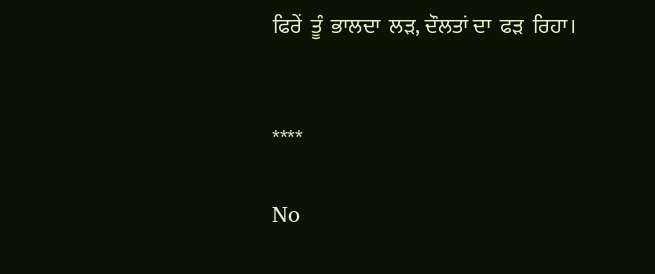ਫਿਰੇਂ  ਤੂੰ  ਭਾਲਦਾ  ਲੜ, ਦੌਲਤਾਂ ਦਾ  ਫੜ  ਰਿਹਾ।


****

No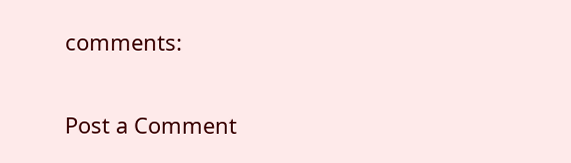comments:

Post a Comment